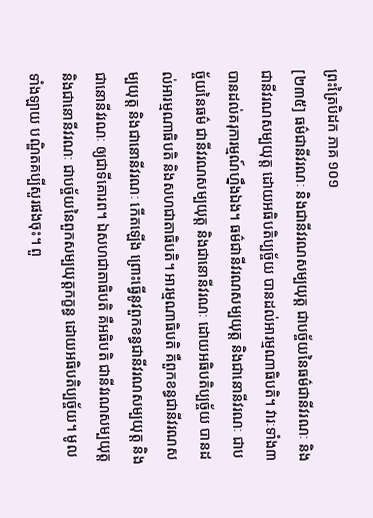ព្រះត្រៃបិដក ភាគ ១០១
[២៣៥] ធម៌ជានីវរណៈ និងជានីវរណសម្បយុត្ត ជាបច្ច័យនៃធម៌ជានីវរណៈ និងជានីវរណសម្បយុត្ត ដោយអធិបតិប្បច្ច័យ បានដល់អារម្មណាធិបតិ។ វារៈទាំង៣ បានដល់គរុការម្មណ៍ហ្នឹងឯង។ ធម៌ជានីវរណសម្បយុត្ត និងជានោនីវរណៈ ជាបច្ច័យនៃធម៌ ជានីវរណសម្បយុត្ត និងជានោនីវរណៈ ដោយអធិបតិប្បច្ច័យ បានដល់អារម្មណាធិបតិ និងសហជាតាធិបតិ។ អារម្មណាធិបតិ គឺពួកខន្ធជានីវរណសម្បយុត្ត និងជានោនីវរណៈ កើតឡើង ព្រោះធ្វើនូវពួកខន្ធជានីវរណសម្បយុត្ត និងជានោនីវរណៈ ឲ្យជាទីគោរព។ ឯសហជាតាធិបតិ គឺអធិបតិ ជានីវរណសម្បយុត្ត និងជានោនីវរណៈ ជាបច្ច័យនៃពួកសម្បយុត្តកក្ខន្ធ ដោយអធិបតិប្បច្ច័យ។ មូលទាំងឡាយ បណ្ឌិតគប្បីសួរផងចុះ។ ពួ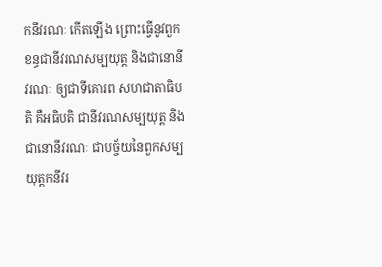កនីវរណៈ កើតឡើង ព្រោះធ្វើនូវពួកខន្ធជានីវរណសម្បយុត្ត និងជានោនីវរណៈ ឲ្យជាទីគោរព សហជាតាធិបតិ គឺអធិបតិ ជានីវរណសម្បយុត្ត និងជានោនីវរណៈ ជាបច្ច័យនៃពួកសម្បយុត្តកនីវរ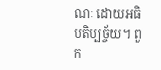ណៈ ដោយអធិបតិប្បច្ច័យ។ ពួក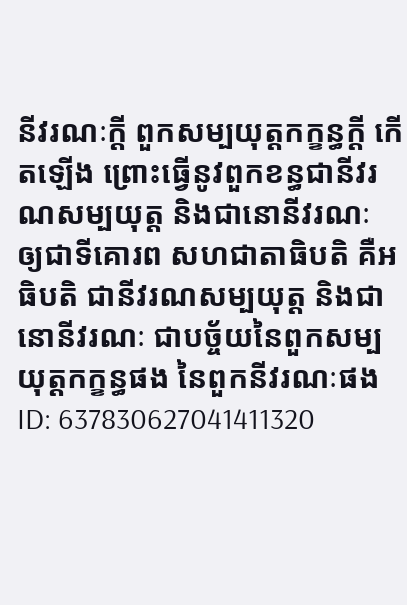នីវរណៈក្តី ពួកសម្បយុត្តកក្ខន្ធក្តី កើតឡើង ព្រោះធ្វើនូវពួកខន្ធជានីវរណសម្បយុត្ត និងជានោនីវរណៈ ឲ្យជាទីគោរព សហជាតាធិបតិ គឺអធិបតិ ជានីវរណសម្បយុត្ត និងជានោនីវរណៈ ជាបច្ច័យនៃពួកសម្បយុត្តកក្ខន្ធផង នៃពួកនីវរណៈផង
ID: 637830627041411320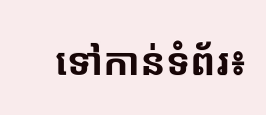ទៅកាន់ទំព័រ៖